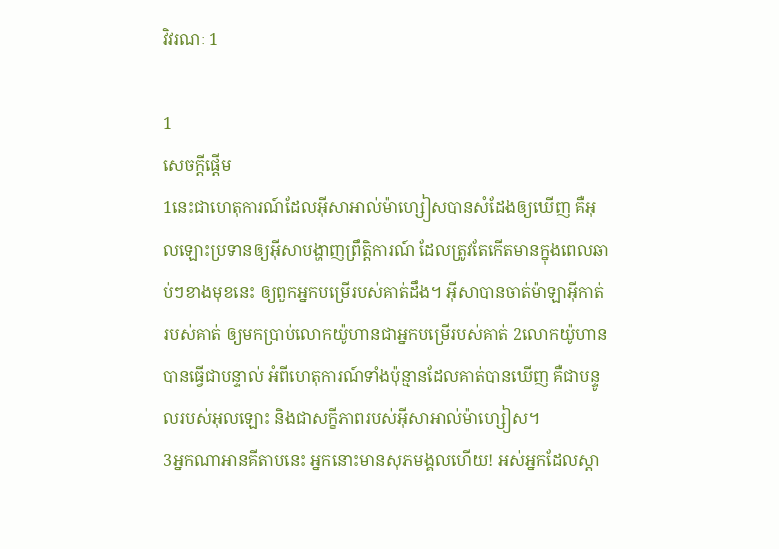វិវរណៈ 1

1
សេចក្ដីផ្ដើម
1នេះជាហេតុ‌ការណ៍ដែលអ៊ីសា‌អាល់ម៉ា‌ហ្សៀសបានសំដែងឲ្យឃើញ គឺអុលឡោះប្រទានឲ្យអ៊ីសាបង្ហាញព្រឹត្ដិ‌ការណ៍ ដែលត្រូវតែកើតមានក្នុងពេលឆាប់ៗខាងមុខនេះ ឲ្យពួកអ្នកបម្រើរបស់គាត់ដឹង។ អ៊ីសាបានចាត់ម៉ាឡា‌អ៊ីកាត់របស់គាត់ ឲ្យមកប្រាប់លោកយ៉ូហានជាអ្នកបម្រើរបស់គាត់ 2លោកយ៉ូហានបានធ្វើជាបន្ទាល់ អំពីហេតុ‌ការណ៍ទាំងប៉ុន្មានដែលគាត់បានឃើញ គឺជាបន្ទូលរបស់អុលឡោះ និងជាសក្ខី‌ភាពរបស់អ៊ីសា‌អាល់ម៉ា‌ហ្សៀស។
3អ្នកណាអានគីតាបនេះ អ្នកនោះមានសុភមង្គលហើយ! អស់អ្នកដែលស្ដា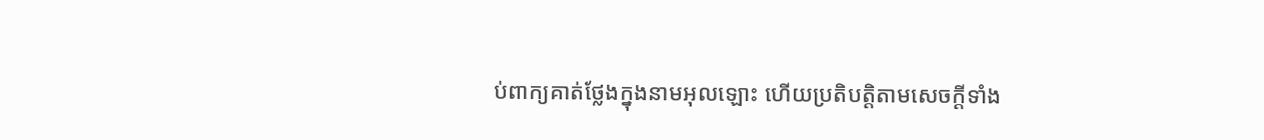ប់ពាក្យគាត់ថ្លែងក្នុងនាមអុលឡោះ ហើយប្រតិបត្ដិតាមសេចក្ដីទាំង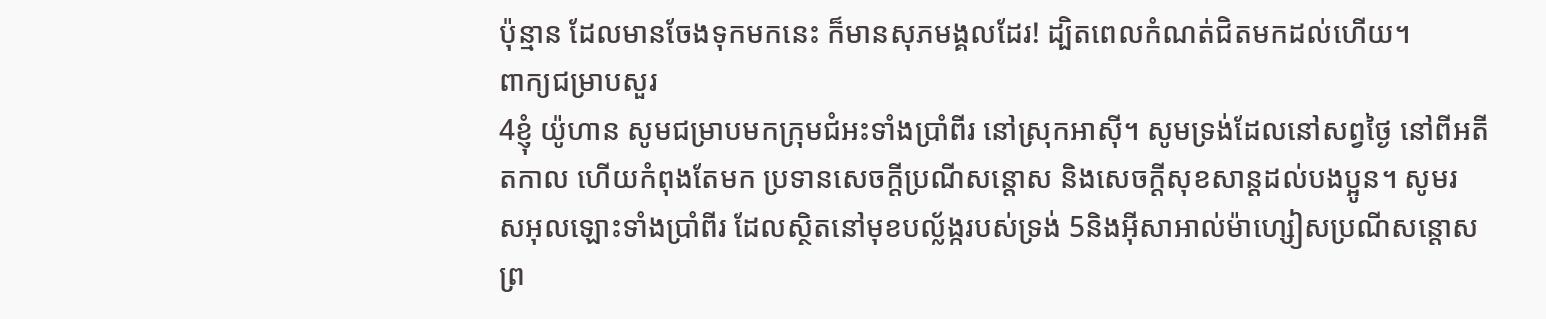ប៉ុន្មាន ដែលមានចែងទុកមកនេះ ក៏មានសុភមង្គលដែរ! ដ្បិតពេលកំណត់ជិតមកដល់ហើយ។
ពាក្យជម្រាបសួរ
4ខ្ញុំ យ៉ូហាន សូមជម្រាបមកក្រុម‌ជំអះទាំងប្រាំពីរ នៅស្រុកអាស៊ី។ សូមទ្រង់ដែលនៅសព្វថ្ងៃ នៅពីអតីត‌កាល ហើយកំពុងតែមក ប្រទានសេចក្តីប្រណី‌សន្តោស និងសេចក្ដីសុខ‌សាន្ដដល់បងប្អូន។ សូមរស‌អុលឡោះទាំងប្រាំពីរ ដែលស្ថិតនៅមុខបល្ល័ង្ករបស់ទ្រង់ 5និងអ៊ីសា‌អាល់ម៉ា‌ហ្សៀសប្រណី‌សន្ដោស ព្រ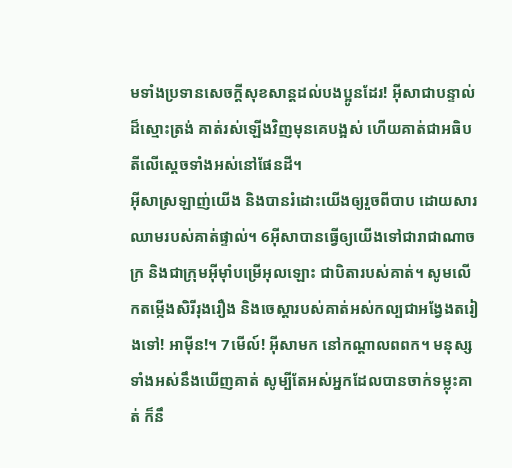មទាំងប្រទានសេចក្ដីសុខ‌សាន្ដដល់បងប្អូនដែរ! អ៊ីសាជាបន្ទាល់ដ៏ស្មោះត្រង់ គាត់រស់ឡើងវិញមុនគេបង្អស់ ហើយគាត់ជាអធិបតីលើស្ដេចទាំងអស់នៅផែនដី។
អ៊ីសាស្រឡាញ់យើង និងបានរំដោះយើងឲ្យរួចពីបាប ដោយ‌សារឈាមរបស់គាត់ផ្ទាល់។ 6អ៊ីសាបានធ្វើឲ្យយើងទៅជារាជា‌ណាចក្រ និងជាក្រុមអ៊ីមុាំបម្រើអុលឡោះ ជាបិតារបស់គាត់។ សូមលើកតម្កើងសិរី‌រុង‌រឿង និងចេស្ដារបស់គាត់អស់‌កល្បជាអង្វែងតរៀងទៅ! អាម៉ីន!។ 7មើល៍! អ៊ីសាមក នៅកណ្ដាលពពក។ មនុស្សទាំងអស់នឹងឃើញគាត់ សូម្បីតែអស់អ្នកដែលបានចាក់ទម្លុះគាត់ ក៏នឹ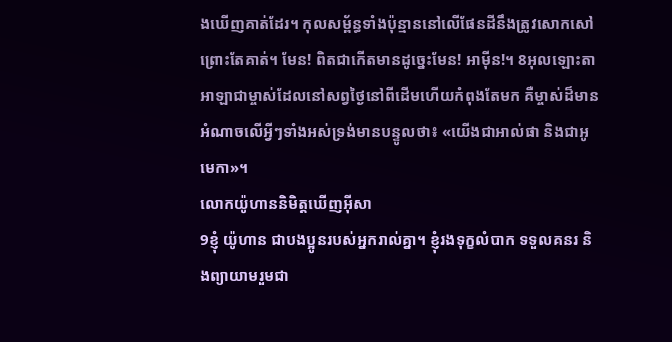ងឃើញគាត់ដែរ។ កុល‌សម្ព័ន្ធទាំងប៉ុន្មាននៅលើផែនដីនឹងត្រូវសោកសៅព្រោះតែគាត់។ មែន! ពិតជាកើតមានដូច្នេះមែន! អាម៉ីន!។ 8អុលឡោះ‌តាអាឡាជាម្ចាស់ដែលនៅសព្វថ្ងៃនៅពីដើមហើយកំពុងតែមក គឺម្ចាស់ដ៏មានអំណាចលើអ្វីៗទាំងអស់ទ្រង់មានបន្ទូលថា៖ «យើងជាអាល់ផា និងជាអូមេកា»។
លោកយ៉ូហាននិមិត្ដឃើញអ៊ីសា
9ខ្ញុំ យ៉ូហាន ជាបងប្អូនរបស់អ្នករាល់គ្នា។ ខ្ញុំរង‌ទុក្ខលំបាក ទទួលគនរ និងព្យាយាមរួមជា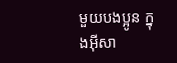មួយបងប្អូន ក្នុងអ៊ីសា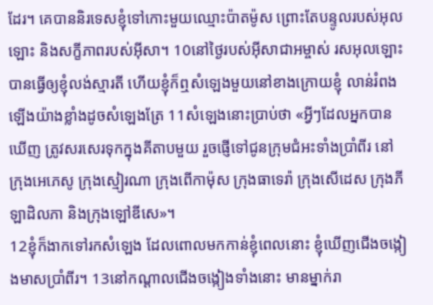ដែរ។ គេបាននិរទេសខ្ញុំទៅកោះមួយឈ្មោះប៉ាត‌ម៉ូស ព្រោះតែបន្ទូលរបស់អុលឡោះ និងសក្ខី‌ភាពរបស់អ៊ីសា។ 10នៅថ្ងៃរបស់អ៊ីសា‌ជាអម្ចាស់ រស‌អុលឡោះបានធ្វើឲ្យខ្ញុំលង់ស្មារតី ហើយខ្ញុំក៏ឮសំឡេងមួយនៅខាងក្រោយខ្ញុំ លាន់រំពងឡើងយ៉ាងខ្លាំងដូចសំឡេងត្រែ 11សំឡេងនោះប្រាប់ថា «អ្វីៗដែលអ្នកបានឃើញ ត្រូវសរសេរទុកក្នុងគីតាបមួយ រួចផ្ញើទៅជូនក្រុម‌ជំអះទាំងប្រាំពីរ នៅក្រុងអេភេ‌សូ ក្រុងស្មៀរ‌ណា ក្រុងពើកា‌ម៉ុស ក្រុងធាទេ‌រ៉ា ក្រុងសើដេស ក្រុងភីឡា‌ដិលភា និងក្រុងឡៅឌី‌សេ»។
12ខ្ញុំក៏ងាកទៅរកសំឡេង ដែលពោលមកកាន់ខ្ញុំពេលនោះ ខ្ញុំឃើញជើងចង្កៀងមាសប្រាំពីរ។ 13នៅកណ្ដាលជើងចង្កៀងទាំងនោះ មានម្នាក់រា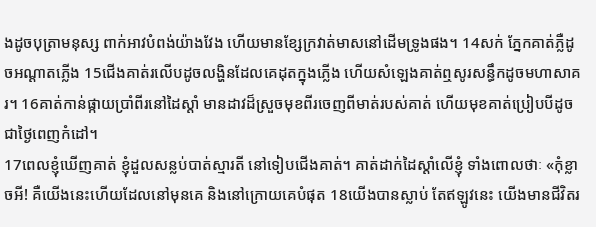ងដូចបុត្រាមនុស្ស ពាក់អាវបំពង់យ៉ាងវែង ហើយមានខ្សែក្រវាត់មាសនៅដើមទ្រូងផង។ 14សក់ ភ្នែកគាត់ភ្លឺដូចអណ្ដាតភ្លើង 15ជើងគាត់រលើបដូចលង្ហិនដែលគេដុតក្នុងភ្លើង ហើយសំឡេងគាត់ឮសូរសន្ធឹកដូចមហាសាគរ។ 16គាត់កាន់ផ្កាយប្រាំពីរនៅដៃស្ដាំ មានដាវដ៏ស្រួចមុខពីរចេញពីមាត់របស់គាត់ ហើយមុខគាត់ប្រៀបបីដូចជាថ្ងៃពេញកំដៅ។
17ពេលខ្ញុំឃើញគាត់ ខ្ញុំដួលសន្លប់បាត់ស្មារតី នៅទៀបជើងគាត់។ គាត់ដាក់ដៃស្ដាំលើខ្ញុំ ទាំងពោលថាៈ «កុំខ្លាចអី! គឺយើងនេះហើយដែលនៅមុនគេ និងនៅក្រោយគេបំផុត 18យើងបានស្លាប់ តែឥឡូវនេះ យើងមានជីវិតរ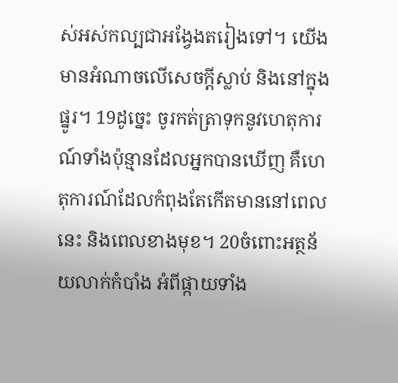ស់អស់‌កល្បជាអង្វែងតរៀងទៅ។ យើងមានអំណាចលើសេចក្ដីស្លាប់ និងនៅក្នុងផ្នូរ។ 19ដូច្នេះ ចូរកត់‌ត្រាទុកនូវហេតុ‌ការណ៍ទាំងប៉ុន្មានដែលអ្នកបានឃើញ គឺហេតុ‌ការណ៍ដែលកំពុងតែកើតមាននៅពេលនេះ និងពេលខាងមុខ។ 20ចំពោះអត្ថន័យលាក់កំបាំង អំពីផ្កាយទាំង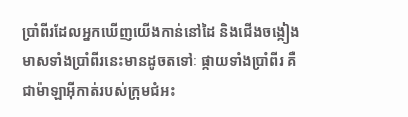ប្រាំពីរដែលអ្នកឃើញយើងកាន់នៅដៃ និងជើងចង្កៀងមាសទាំងប្រាំពីរនេះមានដូចតទៅៈ ផ្កាយទាំងប្រាំពីរ គឺជាម៉ាឡា‌អ៊ីកាត់របស់ក្រុម‌ជំអះ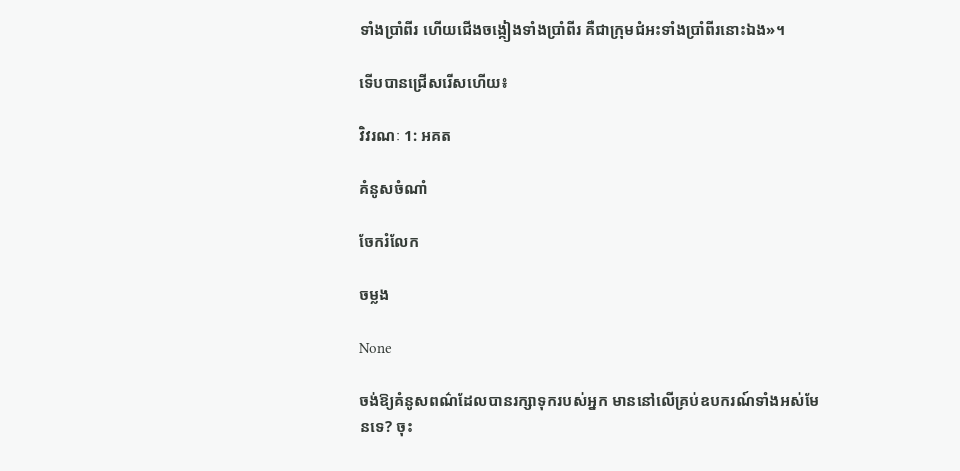ទាំងប្រាំពីរ ហើយជើងចង្កៀងទាំងប្រាំពីរ គឺជាក្រុម‌ជំអះទាំងប្រាំពីរនោះឯង»។

ទើបបានជ្រើសរើសហើយ៖

វិវរណៈ 1: អគត

គំនូសចំណាំ

ចែករំលែក

ចម្លង

None

ចង់ឱ្យគំនូសពណ៌ដែលបានរក្សាទុករបស់អ្នក មាននៅលើគ្រប់ឧបករណ៍ទាំងអស់មែនទេ? ចុះ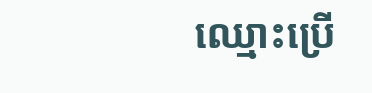ឈ្មោះប្រើ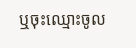ឬចុះឈ្មោះចូល